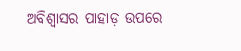ଅବିଶ୍ୱାସର ପାହାଡ଼ ଉପରେ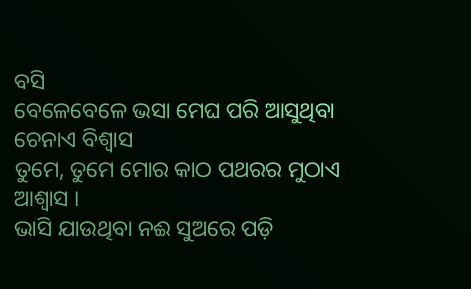ବସି
ବେଳେବେଳେ ଭସା ମେଘ ପରି ଆସୁଥିବା ଚେନାଏ ବିଶ୍ୱାସ
ତୁମେ, ତୁମେ ମୋର କାଠ ପଥରର ମୁଠାଏ ଆଶ୍ୱାସ ।
ଭାସି ଯାଉଥିବା ନଈ ସୁଅରେ ପଡ଼ି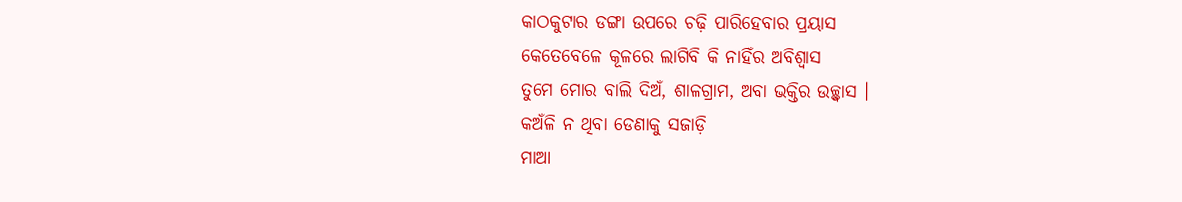କାଠକୁଟାର ଡଙ୍ଗା ଉପରେ ଚଢ଼ି ପାରିହେବାର ପ୍ରୟାସ
କେତେବେଳେ କୂଳରେ ଲାଗିବି କି ନାହିଁର ଅବିଶ୍ୱାସ
ତୁମେ ମୋର ବାଲି ଦିଅଁ, ଶାଳଗ୍ରାମ, ଅବା ଭକ୍ତିର ଉଚ୍ଛ୍ୱାସ ।
କଅଁଳି ନ ଥିବା ଡେଣାକୁ ସଜାଡ଼ି
ମାଆ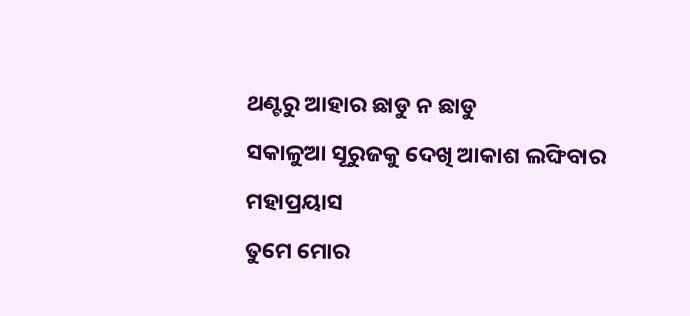ଥଣ୍ଟରୁ ଆହାର ଛାଡୁ ନ ଛାଡୁ
ସକାଳୁଆ ସୂରୁଜକୁ ଦେଖି ଆକାଶ ଲଙ୍ଘିବାର ମହାପ୍ରୟାସ
ତୁମେ ମୋର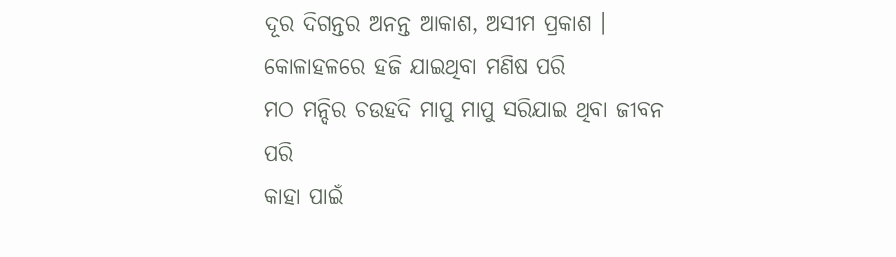ଦୂର ଦିଗନ୍ତର ଅନନ୍ତ ଆକାଶ, ଅସୀମ ପ୍ରକାଶ ।
କୋଳାହଳରେ ହଜି ଯାଇଥିବା ମଣିଷ ପରି
ମଠ ମନ୍ଦିର ଚଉହଦି ମାପୁ ମାପୁ ସରିଯାଇ ଥିବା ଜୀବନ ପରି
କାହା ପାଇଁ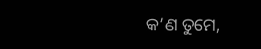କ’ଣ ତୁମେ,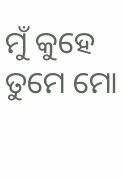ମୁଁ କୁହେ ତୁମେ ମୋ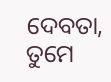ଦେବତା, ତୁମେ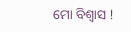ମୋ ବିଶ୍ୱାସ !